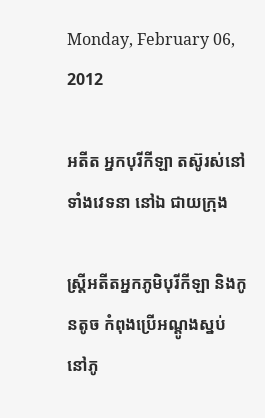Monday, February 06, 2012

អតីត អ្នកបុរីកីឡា តស៊ូរស់នៅ ទាំងវេទនា នៅឯ ជាយក្រុង

ស្ត្រីអតីតអ្នកភូមិបុរីកីឡា និងកូនតូច កំពុងប្រើអណ្តូងស្នប់ នៅភូ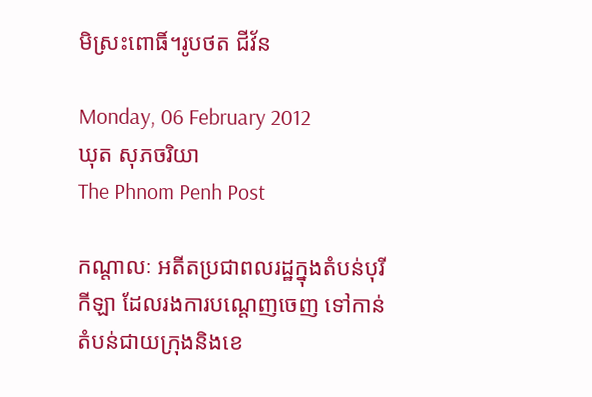មិស្រះពោធិ៍។រូបថត ជីវ័ន

Monday, 06 February 2012
ឃុត សុភចរិយា
The Phnom Penh Post

កណ្តាលៈ អតីតប្រជាពលរដ្ឋក្នុងតំបន់បុរីកីឡា ដែលរងការបណ្ដេញចេញ ទៅកាន់តំបន់ជាយក្រុងនិងខេ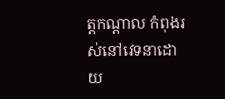ត្តកណ្ដាល កំពុងរស់នៅវេទនាដោយ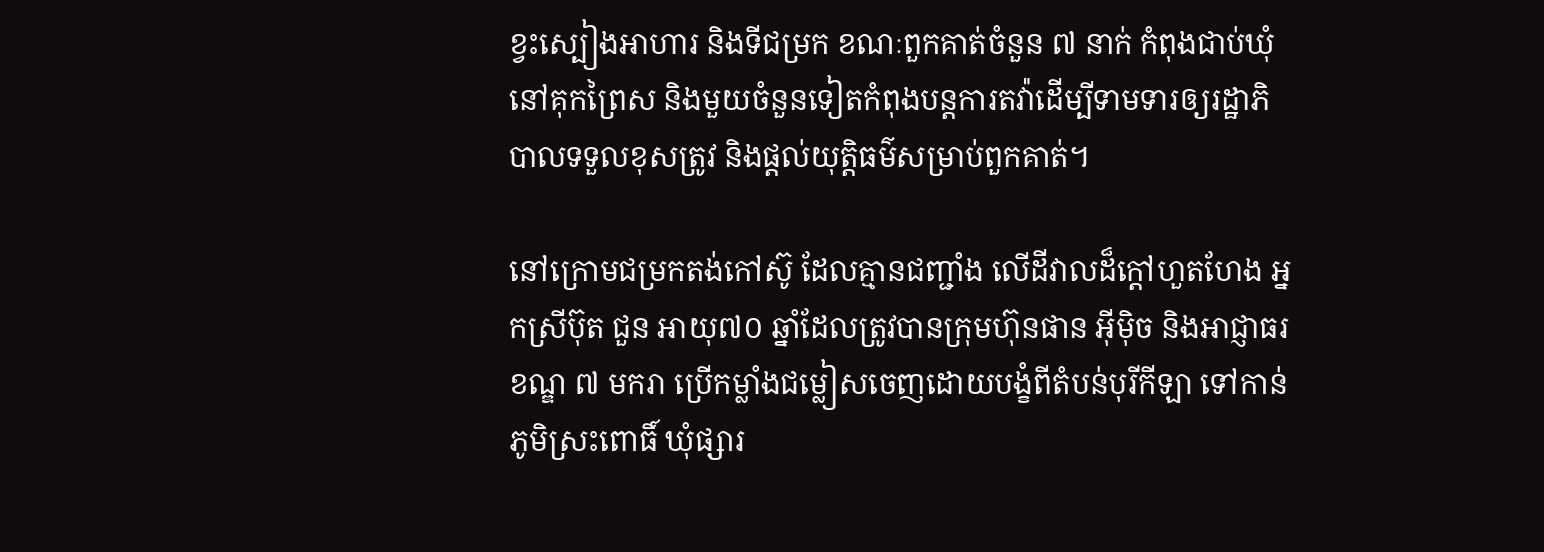ខ្វះស្បៀងអាហារ និងទីជម្រក ខណៈពួកគាត់ចំនួន ៧ នាក់ កំពុងជាប់ឃុំនៅគុកព្រៃស និងមួយចំនួនទៀតកំពុងបន្តការតវ៉ាដើម្បីទាមទារឲ្យរដ្ឋាភិបាលទទួលខុសត្រូវ និងផ្ដល់យុត្តិធម៌សម្រាប់ពួកគាត់។

នៅក្រោមជម្រកតង់កៅស៊ូ ដែលគ្មានជញ្ជាំង លើដីវាលដ៏ក្ដៅហួតហែង អ្នកស្រីប៊ុត ជួន អាយុ៧០ ឆ្នាំដែលត្រូវបានក្រុមហ៊ុនផាន អ៊ីម៉ិច និងអាជ្ញាធរខណ្ឌ ៧ មករា ប្រើកម្លាំងជម្លៀសចេញដោយបង្ខំពីតំបន់បុរីកីឡា ទៅកាន់ភូមិស្រះពោធិ៍ ឃុំផ្សារ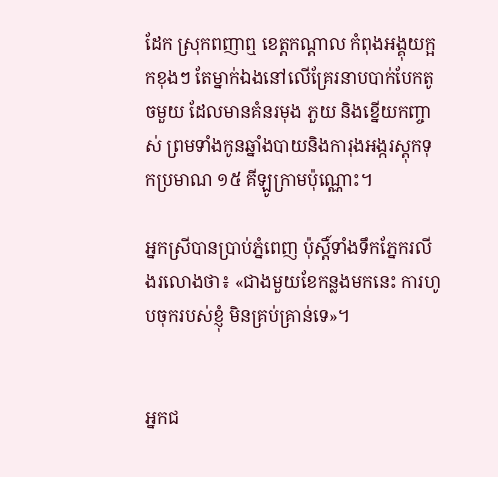ដែក ស្រុកពញាឮ ខេត្តកណ្ដាល កំពុងអង្គុយក្អកខុងៗ តែម្នាក់ឯងនៅលើគ្រែរនាបបាក់បែកតូចមួយ ដែលមានគំនរមុង ភួយ និងខ្នើយកញ្ចាស់ ព្រមទាំងកូនឆ្នាំងបាយនិងការុងអង្ករស្តុកទុកប្រមាណ ១៥ គីឡូក្រាមប៉ុណ្ណោះ។

អ្នកស្រីបានប្រាប់ភ្នំពេញ ប៉ុស្តិ៍ទាំងទឹកភ្នែករលីងរលោងថា៖ «ជាងមួយខែកន្លងមកនេះ ការហូបចុករបស់ខ្ញុំ មិនគ្រប់គ្រាន់ទេ»។


អ្នកជ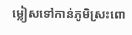ម្លៀសទៅកាន់ភូមិស្រះពោ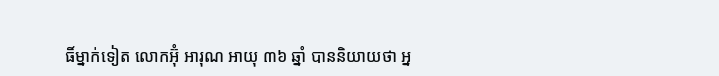ធិ៍ម្នាក់ទៀត លោកអ៊ុំ អារុណ អាយុ ៣៦ ឆ្នាំ បាននិយាយថា អ្ន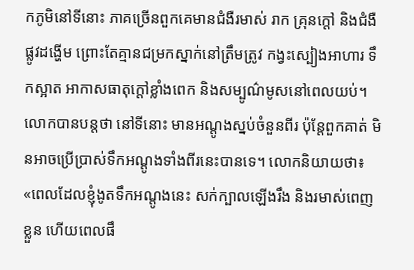កភូមិនៅទីនោះ ភាគច្រើនពួកគេមានជំងឺរមាស់ រាក គ្រុនក្ដៅ និងជំងឺផ្លូវដង្ហើម ព្រោះតែគ្មានជម្រកស្នាក់នៅត្រឹមត្រូវ កង្វះស្បៀងអាហារ ទឹកស្អាត អាកាសធាតុក្ដៅខ្លាំងពេក និងសម្បូណ៌មូសនៅពេលយប់។ លោកបានបន្តថា នៅទីនោះ មានអណ្ដូងស្នប់ចំនួនពីរ ប៉ុន្តែពួកគាត់ មិនអាចប្រើប្រាស់ទឹកអណ្ដូងទាំងពីរនេះបានទេ។ លោកនិយាយថា៖ «ពេលដែលខ្ញុំងូតទឹកអណ្តូងនេះ សក់ក្បាលឡើងរឹង និងរមាស់ពេញខ្លួន ហើយពេលផឹ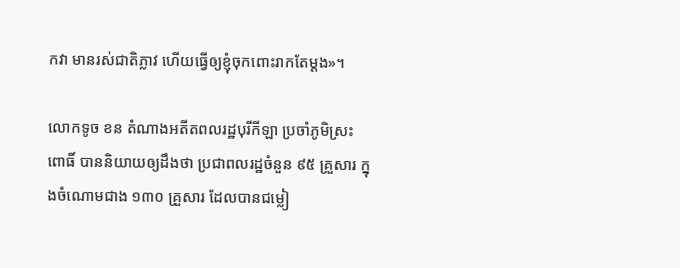កវា មានរស់ជាតិភ្លាវ ហើយធ្វើឲ្យខ្ញុំចុកពោះរាកតែម្ដង»។

លោកទូច ខន តំណាងអតីតពលរដ្ឋបុរីកីឡា ប្រចាំភូមិស្រះពោធិ៍ បាននិយាយឲ្យដឹងថា ប្រជាពលរដ្ឋចំនួន ៩៥ គ្រួសារ ក្នុងចំណោមជាង ១៣០ គ្រួសារ ដែលបានជម្លៀ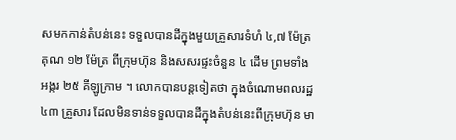សមកកាន់តំបន់នេះ ទទួលបានដីក្នុងមួយគ្រួសារទំហំ ៤,៧ ម៉ែត្រ គុណ ១២ ម៉ែត្រ ពីក្រុមហ៊ុន និងសសរផ្ទះចំនួន ៤ ដើម ព្រមទាំងអង្ករ ២៥ គីឡូក្រាម ។ លោកបានបន្តទៀតថា ក្នុងចំណោមពលរដ្ឋ ៤៣ គ្រួសារ ដែលមិនទាន់ទទួលបានដីក្នុងតំបន់នេះពីក្រុមហ៊ុន មា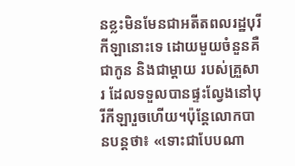នខ្លះមិនមែនជាអតីតពលរដ្ឋបុរីកីឡានោះទេ ដោយមួយចំនួនគឺជាកូន និងជាម្ដាយ របស់គ្រួសារ ដែលទទួលបានផ្ទះល្វែងនៅបុរីកីឡារួចហើយ។ប៉ុន្តែលោកបានបន្តថា៖ «ទោះជាបែបណា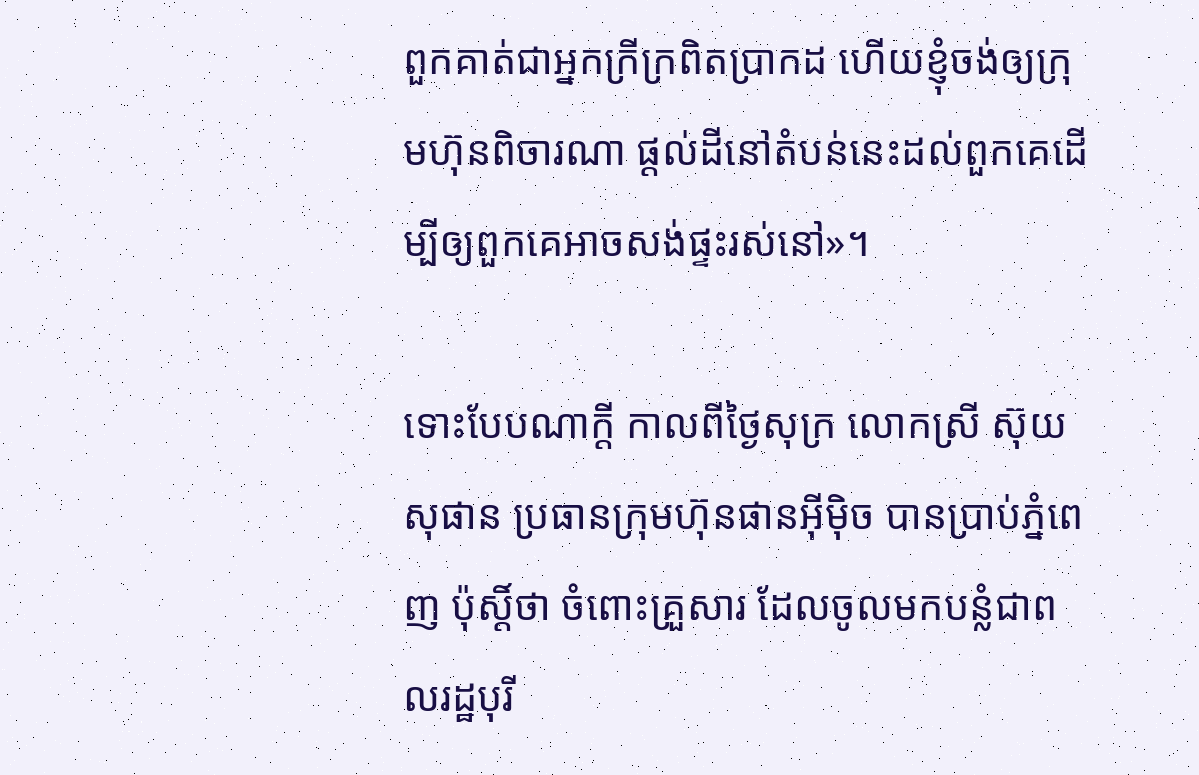ពួកគាត់ជាអ្នកក្រីក្រពិតប្រាកដ ហើយខ្ញុំចង់ឲ្យក្រុមហ៊ុនពិចារណា ផ្ដល់ដីនៅតំបន់នេះដល់ពួកគេដើម្បីឲ្យពួកគេអាចសង់ផ្ទះរស់នៅ»។

ទោះបែបណាក្ដី កាលពីថ្ងៃសុក្រ លោកស្រី ស៊ុយ សុផាន ប្រធានក្រុមហ៊ុនផានអ៊ីម៉ិច បានប្រាប់ភ្នំពេញ ប៉ុស្តិ៍ថា ចំពោះគ្រួសារ ដែលចូលមកបន្លំជាពលរដ្ឋបុរី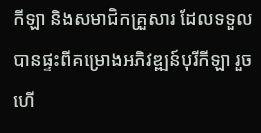កីឡា និងសមាជិកគ្រួសារ ដែលទទួលបានផ្ទះពីគម្រោងអភិវឌ្ឍន៍បុរីកីឡា រួចហើ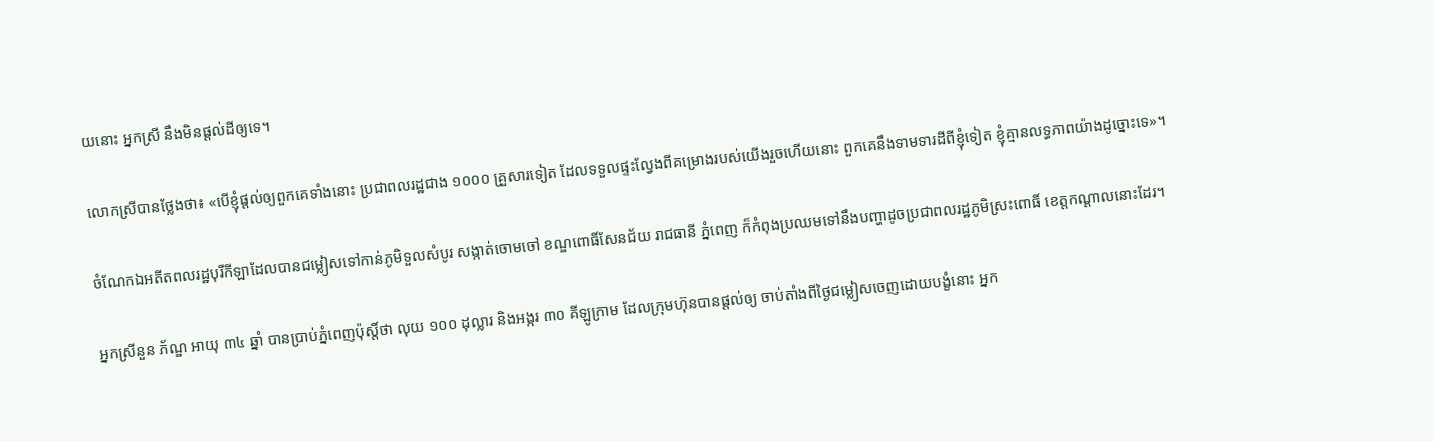យនោះ អ្នកស្រី នឹងមិនផ្ដល់ដីឲ្យទេ។

លោកស្រីបានថ្លែងថា៖ «បើខ្ញុំផ្ដល់ឲ្យពួកគេទាំងនោះ ប្រជាពលរដ្ឋជាង ១០០០ គ្រួសារទៀត ដែលទទួលផ្ទះល្វែងពីគម្រោងរបស់យើងរួចហើយនោះ ពួកគេនឹងទាមទារដីពីខ្ញុំទៀត ខ្ញុំគ្មានលទ្ធភាពយ៉ាងដូច្នោះទេ»។

ចំណែកឯអតីតពលរដ្ឋបុរីកីឡាដែលបានជម្លៀសទៅកាន់ភូមិទួលសំបូរ សង្កាត់ចោមចៅ ខណ្ឌពោធិ៍សែនជ័យ រាជធានី ភ្នំពេញ ក៏កំពុងប្រឈមទៅនឹងបញ្ហាដូចប្រជាពលរដ្ឋភូមិស្រះពោធិ៍ ខេត្តកណ្ដាលនោះដែរ។

អ្នកស្រីនួន ភ័ណ្ឌ អាយុ ៣៤ ឆ្នាំ បានប្រាប់ភ្នំពេញប៉ុស្តិ៍ថា លុយ ១០០ ដុល្លារ និងអង្ករ ៣០ គីឡូក្រាម ដែលក្រុមហ៊ុនបានផ្ដល់ឲ្យ ចាប់តាំងពីថ្ងៃជម្លៀសចេញដោយបង្ខំនោះ អ្នក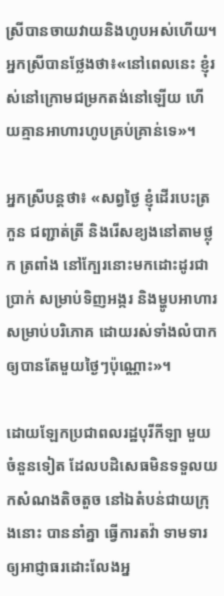ស្រីបានចាយវាយនិងហូបអស់ហើយ។ អ្នកស្រីបានថ្លែងថា៖«នៅពេលនេះ ខ្ញុំរស់នៅក្រោមជម្រកតង់នៅឡើយ ហើយគ្មានអាហារហូបគ្រប់គ្រាន់ទេ»។

អ្នកស្រីបន្តថា៖ «សព្វថ្ងៃ ខ្ញុំដើរបេះត្រកួន ជញ្ជាត់ត្រី និងរើសខ្យងនៅតាមថ្លុក ត្រពាំង នៅក្បែរនោះមកដោះដូរជាប្រាក់ សម្រាប់ទិញអង្ករ និងម្ហូបអាហារ សម្រាប់បរិភោគ ដោយរស់ទាំងលំបាក ឲ្យបានតែមួយថ្ងៃៗប៉ុណ្ណោះ»។

ដោយឡែកប្រជាពលរដ្ឋបុរីកីឡា មួយចំនួនទៀត ដែលបដិសេធមិនទទួលយកសំណងតិចតួច នៅឯតំបន់ជាយក្រុងនោះ បាននាំគ្នា ធ្វើការតវ៉ា ទាមទារឲ្យអាជ្ញាធរដោះលែងអ្ន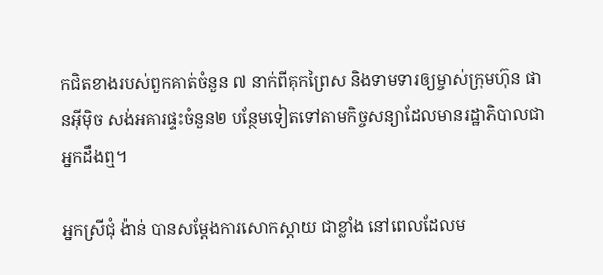កជិតខាងរបស់ពួកគាត់ចំនួន ៧ នាក់ពីគុកព្រៃស និងទាមទារឲ្យម្ចាស់ក្រុមហ៊ុន ផានអ៊ីម៉ិច សង់អគារផ្ទះចំនួន២ បន្ថែមទៀតទៅតាមកិច្ចសន្យាដែលមានរដ្ឋាភិបាលជាអ្នកដឹងឮ។

អ្នកស្រីជុំ ង៉ាន់ បានសម្ដែងការសោកស្ដាយ ជាខ្លាំង នៅពេលដែលម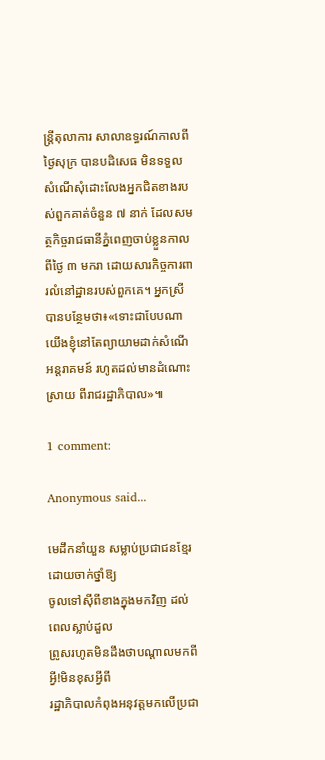ន្ត្រីតុលាការ សាលាឧទ្ធរណ៍កាលពីថ្ងៃសុក្រ បានបដិសេធ មិនទទួលសំណើសុំដោះលែងអ្នកជិតខាងរបស់ពួកគាត់ចំនួន ៧ នាក់ ដែលសមត្ថកិច្ចរាជធានីភ្នំពេញចាប់ខ្លួនកាលពីថ្ងៃ ៣ មករា ដោយសារកិច្ចការពារលំនៅដ្ឋានរបស់ពួកគេ។ អ្នកស្រីបានបន្ថែមថា៖«ទោះជាបែបណា យើងខ្ញុំនៅតែព្យាយាមដាក់សំណើអន្តរាគមន៍ រហូតដល់មានដំណោះស្រាយ ពីរាជរដ្ឋាភិបាល»៕

1 comment:

Anonymous said...

មេដឹកនាំយួន សម្លាប់ប្រជាជនខ្មែរដោយចាក់ថ្នាំឱ្យ
ចូលទៅស៊ីពីខាងក្នុងមកវិញ ដល់ពេលស្លាប់ដួល
ព្រូសរហូតមិនដឹងថាបណ្ដាលមកពីអ្វី!មិនខុសអ្វីពី
រដ្ឋាភិបាលកំពុងអនុវត្តមកលើប្រជា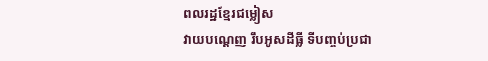ពលរដ្ឋខ្មែរជម្លៀស
វាយបណ្ដេញ រឹបអូសដីធ្លី ទីបញ្ចប់ប្រជា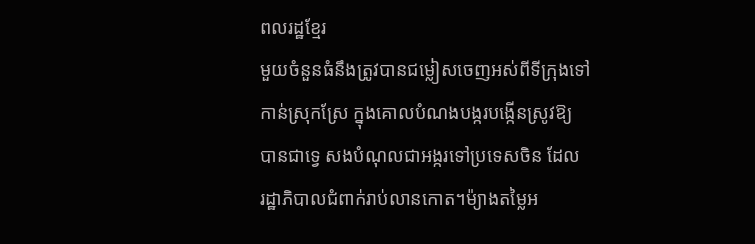ពលរដ្ឋខ្មែរ
មួយចំនួនធំនឹងត្រូវបានជម្លៀសចេញអស់ពីទីក្រុងទៅ
កាន់ស្រុកស្រែ ក្នុងគោលបំណងបង្ករបង្កើនស្រូវឱ្យ
បានជាទ្វេ សងបំណុលជាអង្ករទៅប្រទេសចិន ដែល
រដ្ឋាភិបាលជំពាក់រាប់លានកោត។ម៉្យាងតម្លៃអ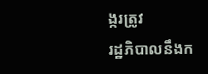ង្ករត្រូវ
រដ្ឋភិបាលនឹងក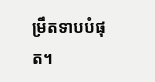ម្រឹតទាបបំផុត។